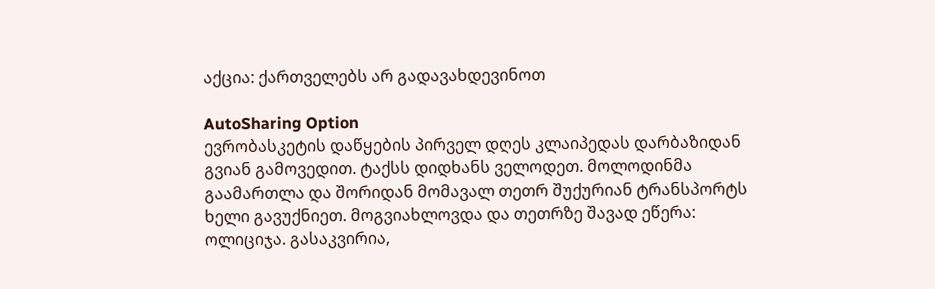აქცია: ქართველებს არ გადავახდევინოთ

AutoSharing Option
ევრობასკეტის დაწყების პირველ დღეს კლაიპედას დარბაზიდან გვიან გამოვედით. ტაქსს დიდხანს ველოდეთ. მოლოდინმა გაამართლა და შორიდან მომავალ თეთრ შუქურიან ტრანსპორტს ხელი გავუქნიეთ. მოგვიახლოვდა და თეთრზე შავად ეწერა: ოლიციჯა. გასაკვირია,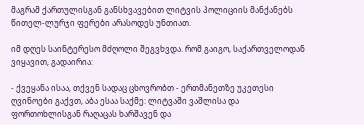მაგრამ ქართულისგან განსხვავებით ლიტვის პოლიციის მანქანებს წითელ-ლურჯი ფერები არასოდეს უნთიათ.

იმ დღეს საინტერესო მძღოლი შეგვხვდა. რომ გაიგო, საქართველოდან ვიყავით, გადაირია:

- ქვეყანა ისაა, თქვენ სადაც ცხოვრობთ - ერთმანეთზე უკეთესი ღვინოები გაქვთ, აბა ესაა საქმე: ლიტვაში ვაშლისა და ფორთოხლისგან რაღაცას ხარშავენ და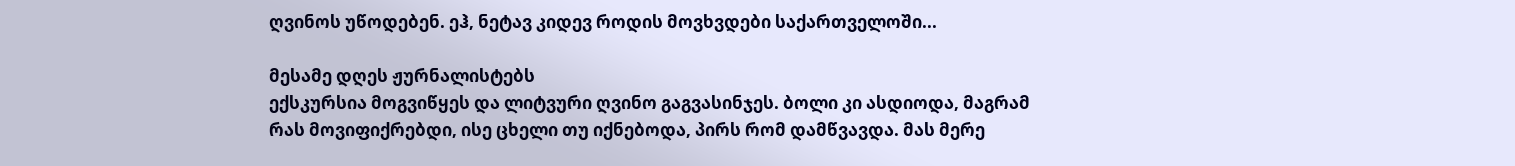ღვინოს უწოდებენ. ეჰ, ნეტავ კიდევ როდის მოვხვდები საქართველოში...

მესამე დღეს ჟურნალისტებს
ექსკურსია მოგვიწყეს და ლიტვური ღვინო გაგვასინჯეს. ბოლი კი ასდიოდა, მაგრამ რას მოვიფიქრებდი, ისე ცხელი თუ იქნებოდა, პირს რომ დამწვავდა. მას მერე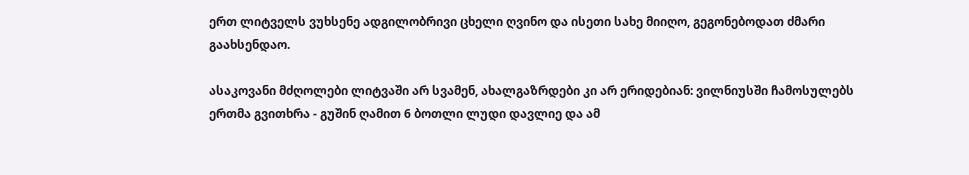ერთ ლიტველს ვუხსენე ადგილობრივი ცხელი ღვინო და ისეთი სახე მიიღო, გეგონებოდათ ძმარი გაახსენდაო.

ასაკოვანი მძღოლები ლიტვაში არ სვამენ, ახალგაზრდები კი არ ერიდებიან: ვილნიუსში ჩამოსულებს ერთმა გვითხრა - გუშინ ღამით 6 ბოთლი ლუდი დავლიე და ამ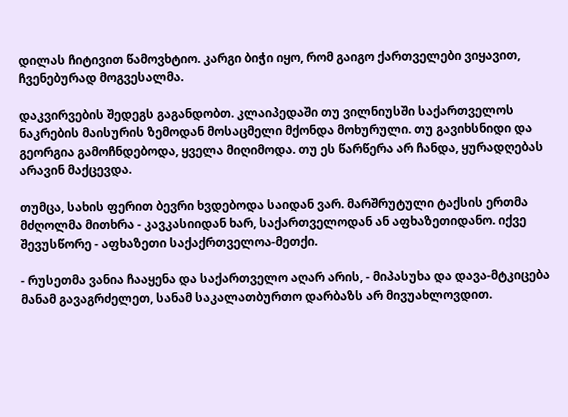დილას ჩიტივით წამოვხტიო. კარგი ბიჭი იყო, რომ გაიგო ქართველები ვიყავით, ჩვენებურად მოგვესალმა.

დაკვირვების შედეგს გაგანდობთ. კლაიპედაში თუ ვილნიუსში საქართველოს ნაკრების მაისურის ზემოდან მოსაცმელი მქონდა მოხურული. თუ გავიხსნიდი და გეორგია გამოჩნდებოდა, ყველა მიღიმოდა. თუ ეს წარწერა არ ჩანდა, ყურადღებას არავინ მაქცევდა.

თუმცა, სახის ფერით ბევრი ხვდებოდა საიდან ვარ. მარშრუტული ტაქსის ერთმა მძღოლმა მითხრა - კავკასიიდან ხარ, საქართველოდან ან აფხაზეთიდანო. იქვე შევუსწორე - აფხაზეთი საქაქრთველოა-მეთქი.

- რუსეთმა ვანია ჩააყენა და საქართველო აღარ არის, - მიპასუხა და დავა-მტკიცება მანამ გავაგრძელეთ, სანამ საკალათბურთო დარბაზს არ მივუახლოვდით.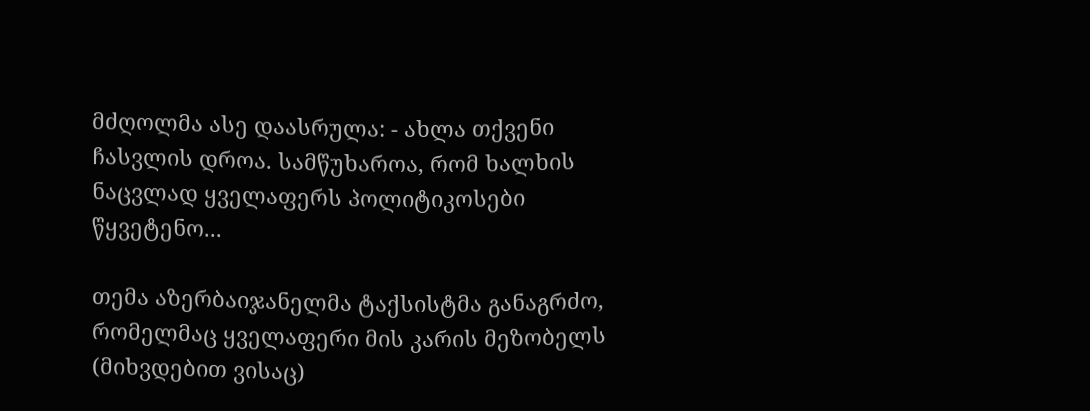მძღოლმა ასე დაასრულა: - ახლა თქვენი ჩასვლის დროა. სამწუხაროა, რომ ხალხის ნაცვლად ყველაფერს პოლიტიკოსები წყვეტენო...

თემა აზერბაიჯანელმა ტაქსისტმა განაგრძო, რომელმაც ყველაფერი მის კარის მეზობელს (მიხვდებით ვისაც)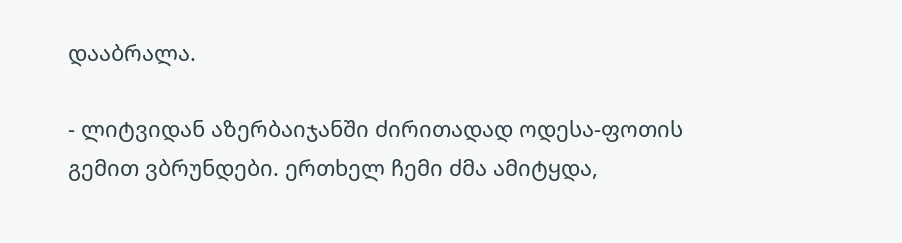დააბრალა.

- ლიტვიდან აზერბაიჯანში ძირითადად ოდესა-ფოთის გემით ვბრუნდები. ერთხელ ჩემი ძმა ამიტყდა,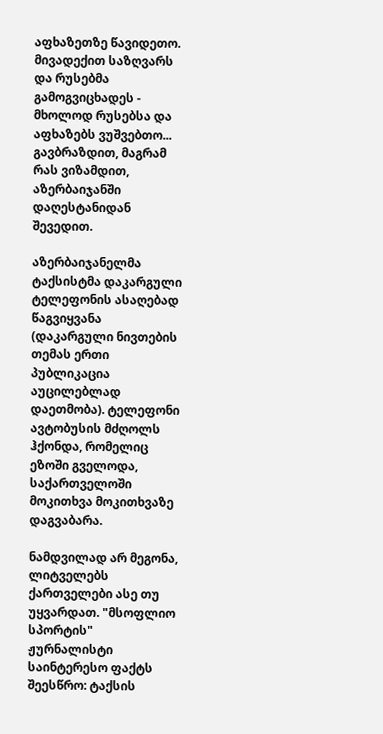აფხაზეთზე წავიდეთო. მივადექით საზღვარს და რუსებმა გამოგვიცხადეს - მხოლოდ რუსებსა და აფხაზებს ვუშვებთო... გავბრაზდით, მაგრამ რას ვიზამდით, აზერბაიჯანში დაღესტანიდან შევედით.

აზერბაიჯანელმა ტაქსისტმა დაკარგული ტელეფონის ასაღებად წაგვიყვანა (დაკარგული ნივთების თემას ერთი პუბლიკაცია აუცილებლად დაეთმობა). ტელეფონი ავტობუსის მძღოლს ჰქონდა, რომელიც ეზოში გველოდა, საქართველოში მოკითხვა მოკითხვაზე დაგვაბარა.

ნამდვილად არ მეგონა, ლიტველებს ქართველები ასე თუ უყვარდათ. "მსოფლიო სპორტის" ჟურნალისტი საინტერესო ფაქტს შეესწრო: ტაქსის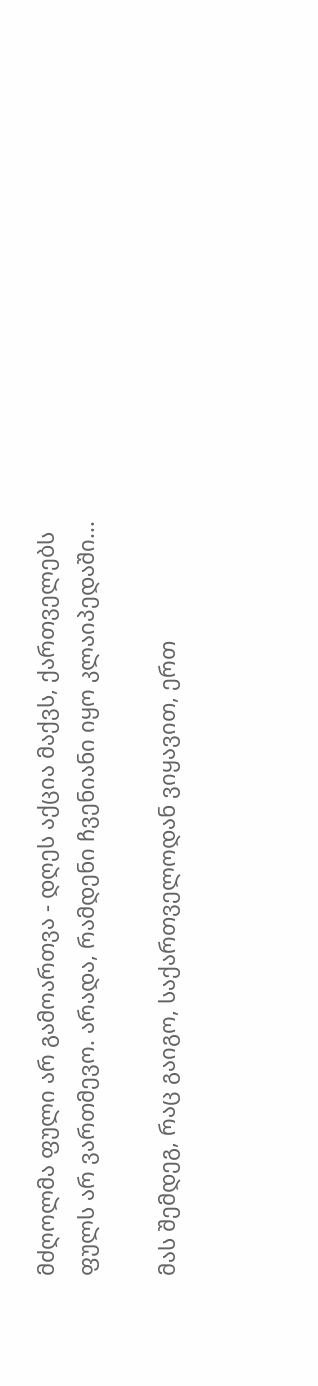მძღოლმა ფული არ გამოართვა - დღეს აქცია მაქვს, ქართველებს ფულს არ ვართმევო. არადა, რამდენი ჩვენიანი იყო კლაიპედაში...

მას შემდეგ, რაც გაიგო, საქართველოდან ვიყავით, ერთ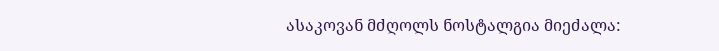ასაკოვან მძღოლს ნოსტალგია მიეძალა: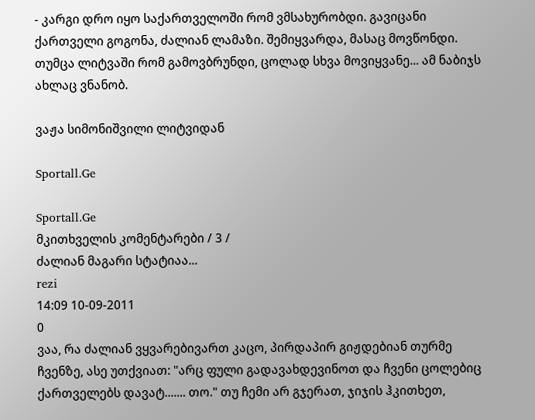- კარგი დრო იყო საქართველოში რომ ვმსახურობდი. გავიცანი ქართველი გოგონა, ძალიან ლამაზი. შემიყვარდა, მასაც მოვწონდი. თუმცა ლიტვაში რომ გამოვბრუნდი, ცოლად სხვა მოვიყვანე... ამ ნაბიჯს ახლაც ვნანობ.

ვაჟა სიმონიშვილი ლიტვიდან

Sportall.Ge

Sportall.Ge
მკითხველის კომენტარები / 3 /
ძალიან მაგარი სტატიაა...
rezi
14:09 10-09-2011
0
ვაა, რა ძალიან ვყვარებივართ კაცო, პირდაპირ გიჟდებიან თურმე ჩვენზე, ასე უთქვიათ: "არც ფული გადავახდევინოთ და ჩვენი ცოლებიც ქართველებს დავატ....... თო." თუ ჩემი არ გჯერათ, ჯიჯის ჰკითხეთ,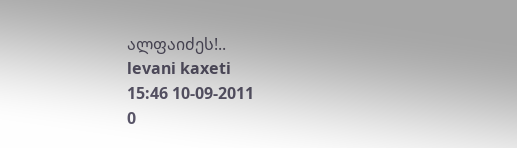ალფაიძეს!..
levani kaxeti
15:46 10-09-2011
0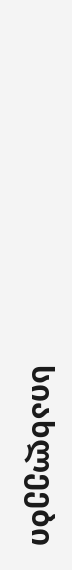სიახლეები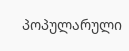პოპულარული